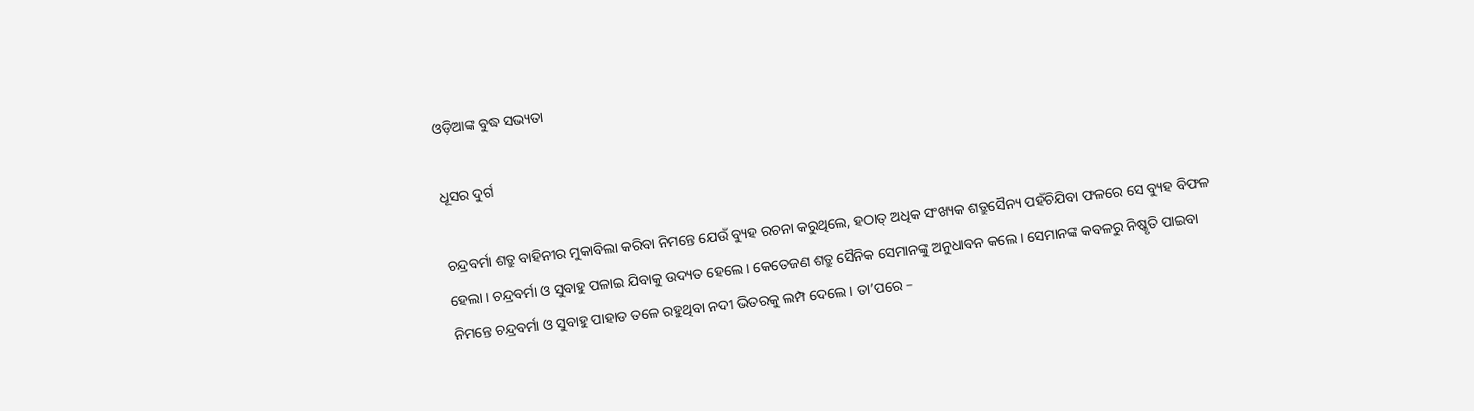ଓଡ଼ିଆଙ୍କ ବୁଦ୍ଧ ସଭ୍ୟତା

ଧୂସର ଦୁର୍ଗ

ଚନ୍ଦ୍ରବର୍ମା ଶତ୍ରୁ ବାହିନୀର ମୁକାବିଲା କରିବା ନିମନ୍ତେ ଯେଉଁ ବ୍ୟୁହ ରଚନା କରୁଥିଲେ, ହଠାତ୍ ଅଧିକ ସଂଖ୍ୟକ ଶତ୍ରୁସୈନ୍ୟ ପହଁଚିଯିବା ଫଳରେ ସେ ବ୍ୟୁହ ବିଫଳ ହେଲା । ଚନ୍ଦ୍ରବର୍ମା ଓ ସୁବାହୁ ପଳାଇ ଯିବାକୁ ଉଦ୍ୟତ ହେଲେ । କେତେଜଣ ଶତ୍ରୁ ସୈନିକ ସେମାନଙ୍କୁ ଅନୁଧାବନ କଲେ । ସେମାନଙ୍କ କବଳରୁ ନିଷ୍କୃତି ପାଇବା ନିମନ୍ତେ ଚନ୍ଦ୍ରବର୍ମା ଓ ସୁବାହୁ ପାହାଡ ତଳେ ରହୁଥିବା ନଦୀ ଭିତରକୁ ଲମ୍ପ ଦେଲେ । ତା’ପରେ –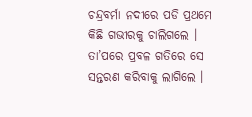ଚନ୍ଦ୍ରବର୍ମା ନଦୀରେ ପଡି ପ୍ରଥମେ କିଛି ଗଭୀରକୁ ଚାଲିଗଲେ । ତା’ପରେ ପ୍ରବଳ ଗତିରେ ସେ ସନ୍ତରଣ କରିବାକୁ ଲାଗିଲେ ।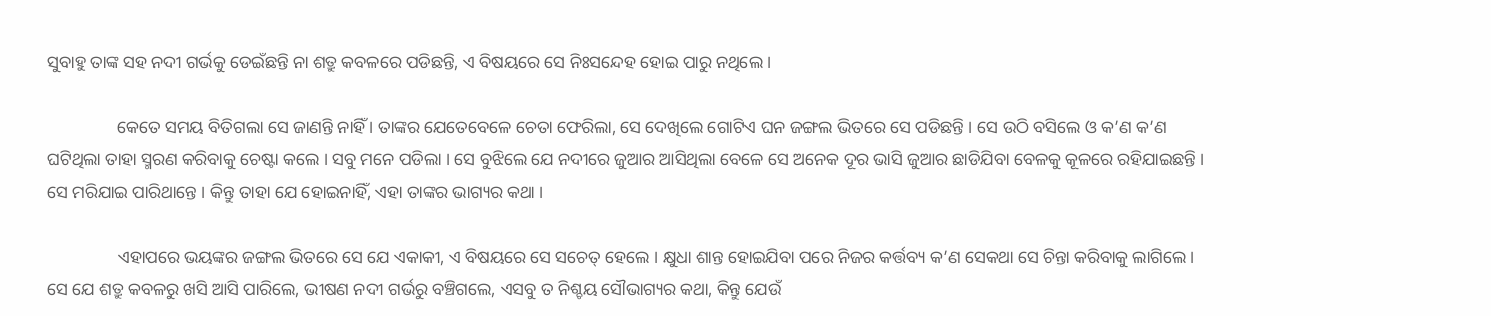ସୁବାହୁ ତାଙ୍କ ସହ ନଦୀ ଗର୍ଭକୁ ଡେଇଁଛନ୍ତି ନା ଶତ୍ରୁ କବଳରେ ପଡିଛନ୍ତି, ଏ ବିଷୟରେ ସେ ନିଃସନ୍ଦେହ ହୋଇ ପାରୁ ନଥିଲେ ।

                କେତେ ସମୟ ବିତିଗଲା ସେ ଜାଣନ୍ତି ନାହିଁ । ତାଙ୍କର ଯେତେବେଳେ ଚେତା ଫେରିଲା, ସେ ଦେଖିଲେ ଗୋଟିଏ ଘନ ଜଙ୍ଗଲ ଭିତରେ ସେ ପଡିଛନ୍ତି । ସେ ଉଠି ବସିଲେ ଓ କ’ଣ କ’ଣ ଘଟିଥିଲା ତାହା ସ୍ମରଣ କରିବାକୁ ଚେଷ୍ଟା କଲେ । ସବୁ ମନେ ପଡିଲା । ସେ ବୁଝିଲେ ଯେ ନଦୀରେ ଜୁଆର ଆସିଥିଲା ବେଳେ ସେ ଅନେକ ଦୂର ଭାସି ଜୁଆର ଛାଡିଯିବା ବେଳକୁ କୂଳରେ ରହିଯାଇଛନ୍ତି । ସେ ମରିଯାଇ ପାରିଥାନ୍ତେ । କିନ୍ତୁ ତାହା ଯେ ହୋଇନାହିଁ, ଏହା ତାଙ୍କର ଭାଗ୍ୟର କଥା ।

                ଏହାପରେ ଭୟଙ୍କର ଜଙ୍ଗଲ ଭିତରେ ସେ ଯେ ଏକାକୀ, ଏ ବିଷୟରେ ସେ ସଚେତ୍ ହେଲେ । କ୍ଷୁଧା ଶାନ୍ତ ହୋଇଯିବା ପରେ ନିଜର କର୍ତ୍ତବ୍ୟ କ’ଣ ସେକଥା ସେ ଚିନ୍ତା କରିବାକୁ ଲାଗିଲେ । ସେ ଯେ ଶତ୍ରୁ କବଳରୁ ଖସି ଆସି ପାରିଲେ, ଭୀଷଣ ନଦୀ ଗର୍ଭରୁ ବଞ୍ଚିଗଲେ, ଏସବୁ ତ ନିଶ୍ଚୟ ସୌଭାଗ୍ୟର କଥା, କିନ୍ତୁ ଯେଉଁ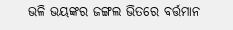ଭଳି ଭୟଙ୍କର ଜଙ୍ଗଲ ଭିତରେ ବର୍ତ୍ତମାନ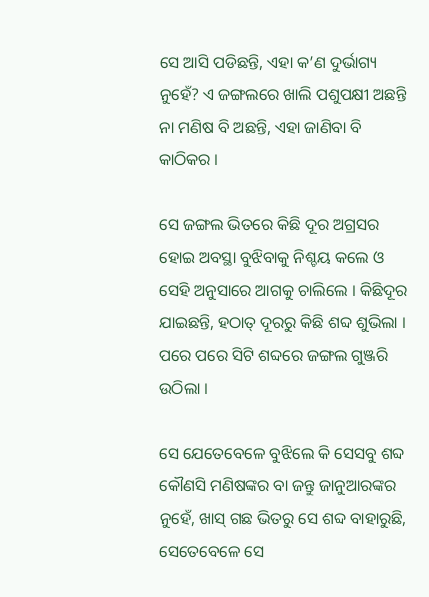ସେ ଆସି ପଡିଛନ୍ତି, ଏହା କ’ଣ ଦୁର୍ଭାଗ୍ୟ ନୁହେଁ? ଏ ଜଙ୍ଗଲରେ ଖାଲି ପଶୁପକ୍ଷୀ ଅଛନ୍ତି ନା ମଣିଷ ବି ଅଛନ୍ତି, ଏହା ଜାଣିବା ବି କାଠିକର ।

ସେ ଜଙ୍ଗଲ ଭିତରେ କିଛି ଦୂର ଅଗ୍ରସର ହୋଇ ଅବସ୍ଥା ବୁଝିବାକୁ ନିଶ୍ଚୟ କଲେ ଓ ସେହି ଅନୁସାରେ ଆଗକୁ ଚାଲିଲେ । କିଛିଦୂର ଯାଇଛନ୍ତି, ହଠାତ୍ ଦୂରରୁ କିଛି ଶବ୍ଦ ଶୁଭିଲା । ପରେ ପରେ ସିଟି ଶବ୍ଦରେ ଜଙ୍ଗଲ ଗୁଞ୍ଜରି ଉଠିଲା ।

ସେ ଯେତେବେଳେ ବୁଝିଲେ କି ସେସବୁ ଶବ୍ଦ କୌଣସି ମଣିଷଙ୍କର ବା ଜନ୍ତୁ ଜାନୁଆରଙ୍କର ନୁହେଁ, ଖାସ୍ ଗଛ ଭିତରୁ ସେ ଶବ୍ଦ ବାହାରୁଛି, ସେତେବେଳେ ସେ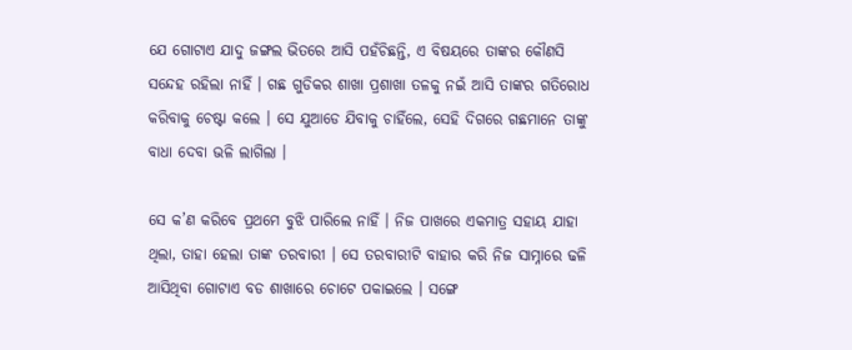ଯେ ଗୋଟାଏ ଯାଦୁ ଜଙ୍ଗଲ ଭିତରେ ଆସି ପହଁଚିଛନ୍ତି, ଏ ବିଷୟରେ ତାଙ୍କର କୌଣସି ସନ୍ଦେହ ରହିଲା ନାହିଁ । ଗଛ ଗୁଡିକର ଶାଖା ପ୍ରଶାଖା ତଳକୁ ନଇଁ ଆସି ତାଙ୍କର ଗତିରୋଧ କରିବାକୁ ଚେଷ୍ଟା କଲେ । ସେ ଯୁଆଡେ ଯିବାକୁ ଚାହିଁଲେ, ସେହି ଦିଗରେ ଗଛମାନେ ତାଙ୍କୁ ବାଧା ଦେବା ଭଳି ଲାଗିଲା ।

ସେ କ’ଣ କରିବେ ପ୍ରଥମେ ବୁଝି ପାରିଲେ ନାହିଁ । ନିଜ ପାଖରେ ଏକମାତ୍ର ସହାୟ ଯାହା ଥିଲା, ତାହା ହେଲା ତାଙ୍କ ତରବାରୀ । ସେ ତରବାରୀଟି ବାହାର କରି ନିଜ ସାମ୍ନାରେ ଢଳି ଆସିଥିବା ଗୋଟାଏ ବଡ ଶାଖାରେ ଚୋଟେ ପକାଇଲେ । ସଙ୍ଗେ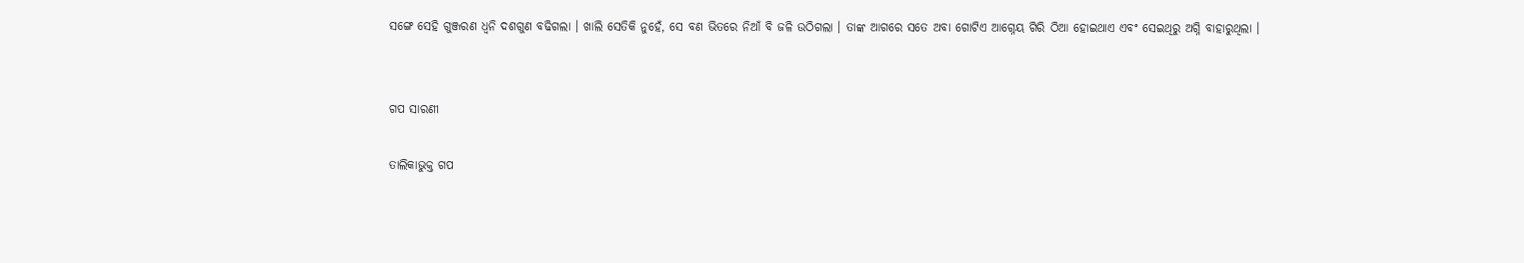ସଙ୍ଗେ ସେହି ଗୁଞ୍ଜରଣ ଧ୍ୱନି ଦଶଗୁଣ ବଢିଗଲା । ଖାଲି ସେତିକି ନୁହେଁ, ସେ ବଣ ଭିତରେ ନିଆଁ ବି ଜଳି ଉଠିଗଲା । ତାଙ୍କ ଆଗରେ ସତେ ଅବା ଗୋଟିଏ ଆଗ୍ନେୟ ଗିରି ଠିଆ ହୋଇଥାଏ ଏବଂ ସେଇଥିରୁ ଅଗ୍ନି ବାହାରୁଥିଲା ।


ଗପ ସାରଣୀ

ତାଲିକାଭୁକ୍ତ ଗପ